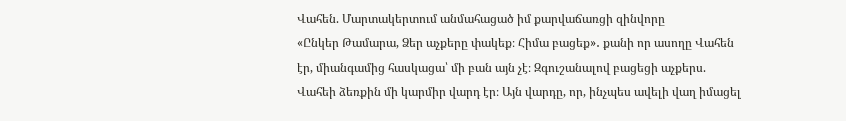Վահեն. Մարտակերտում անմահացած իմ քարվաճառցի զինվորը
«Ընկեր Թամարա, Ձեր աչքերը փակեք։ Հիմա բացեք»․ քանի որ ասողը Վահեն էր, միանգամից հասկացա՝ մի բան այն չէ։ Զգուշանալով բացեցի աչքերս. Վահեի ձեռքին մի կարմիր վարդ էր։ Այն վարդը, որ, ինչպես ավելի վաղ իմացել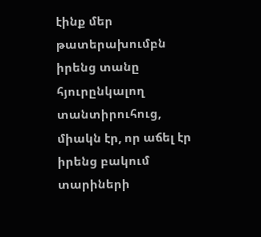էինք մեր թատերախումբն իրենց տանը հյուրընկալող տանտիրուհուց, միակն էր, որ աճել էր իրենց բակում տարիների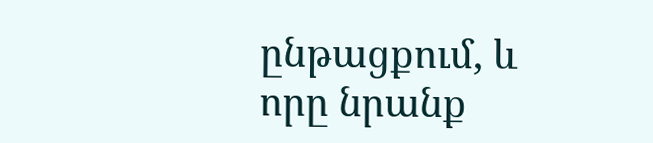ընթացքում, և որը նրանք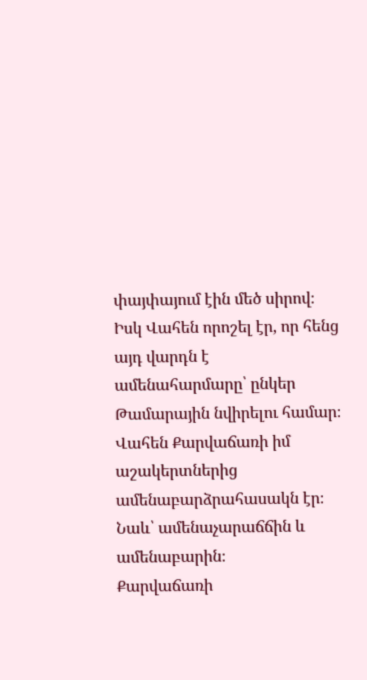փայփայում էին մեծ սիրով։ Իսկ Վահեն որոշել էր, որ հենց այդ վարդն է ամենահարմարը՝ ընկեր Թամարային նվիրելու համար։
Վահեն Քարվաճառի իմ աշակերտներից ամենաբարձրահասակն էր։ Նաև՝ ամենաչարաճճին և ամենաբարին։
Քարվաճառի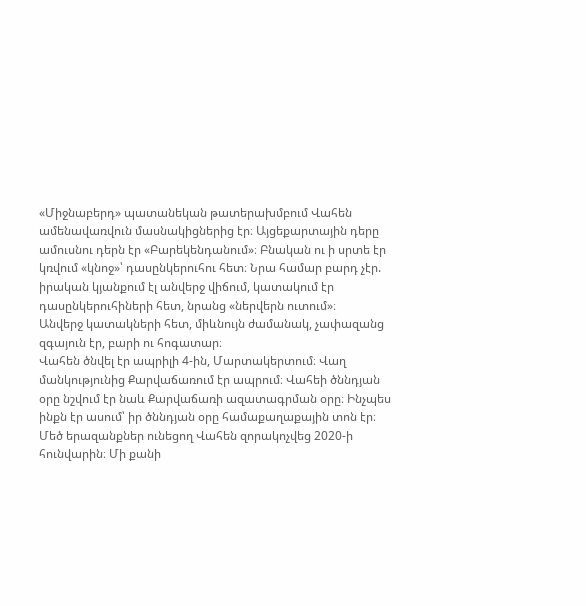«Միջնաբերդ» պատանեկան թատերախմբում Վահեն ամենավառվուն մասնակիցներից էր։ Այցեքարտային դերը ամուսնու դերն էր «Բարեկենդանում»։ Բնական ու ի սրտե էր կռվում «կնոջ»՝ դասընկերուհու հետ։ Նրա համար բարդ չէր. իրական կյանքում էլ անվերջ վիճում, կատակում էր դասընկերուհիների հետ, նրանց «ներվերն ուտում»։
Անվերջ կատակների հետ, միևնույն ժամանակ, չափազանց զգայուն էր, բարի ու հոգատար։
Վահեն ծնվել էր ապրիլի 4-ին, Մարտակերտում։ Վաղ մանկությունից Քարվաճառում էր ապրում։ Վահեի ծննդյան օրը նշվում էր նաև Քարվաճառի ազատագրման օրը։ Ինչպես ինքն էր ասում՝ իր ծննդյան օրը համաքաղաքային տոն էր։
Մեծ երազանքներ ունեցող Վահեն զորակոչվեց 2020-ի հունվարին։ Մի քանի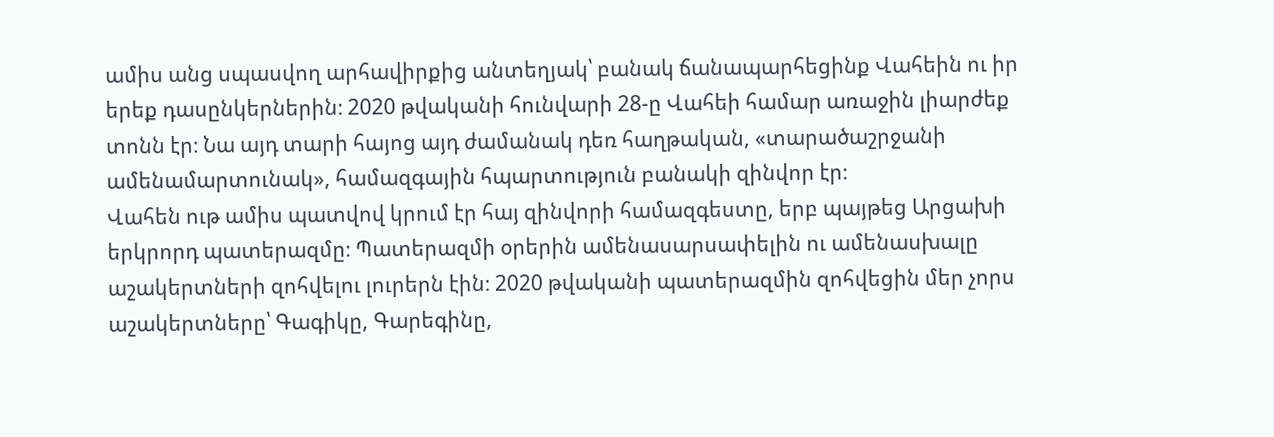ամիս անց սպասվող արհավիրքից անտեղյակ՝ բանակ ճանապարհեցինք Վահեին ու իր երեք դասընկերներին։ 2020 թվականի հունվարի 28-ը Վահեի համար առաջին լիարժեք տոնն էր։ Նա այդ տարի հայոց այդ ժամանակ դեռ հաղթական, «տարածաշրջանի ամենամարտունակ», համազգային հպարտություն բանակի զինվոր էր։
Վահեն ութ ամիս պատվով կրում էր հայ զինվորի համազգեստը, երբ պայթեց Արցախի երկրորդ պատերազմը։ Պատերազմի օրերին ամենասարսափելին ու ամենասխալը աշակերտների զոհվելու լուրերն էին։ 2020 թվականի պատերազմին զոհվեցին մեր չորս աշակերտները՝ Գագիկը, Գարեգինը,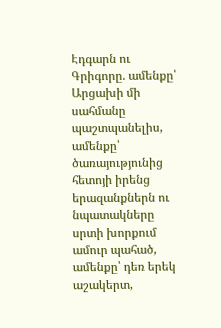Էդգարն ու Գրիգորը. ամենքը՝ Արցախի մի սահմանը պաշտպանելիս, ամենքը՝ ծառայությունից հետոյի իրենց երազանքներն ու նպատակները սրտի խորքում ամուր պահած, ամենքը՝ դեռ երեկ աշակերտ,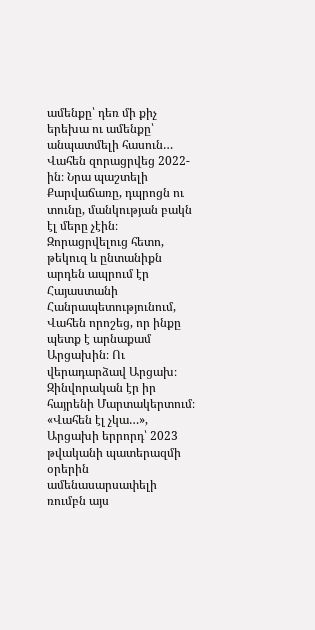ամենքը՝ դեռ մի քիչ երեխա ու ամենքը՝ անպատմելի հասուն…
Վահեն զորացրվեց 2022-ին։ Նրա պաշտելի Քարվաճառը, դպրոցն ու տունը, մանկության բակն էլ մերը չէին։
Զորացրվելուց հետո, թեկուզ և ընտանիքն արդեն ապրում էր Հայաստանի Հանրապետությունում, Վահեն որոշեց, որ ինքը պետք է արնաքամ Արցախին։ Ու վերադարձավ Արցախ։ Զինվորական էր իր հայրենի Մարտակերտում։
«Վահեն էլ չկա…», Արցախի երրորդ՝ 2023 թվականի պատերազմի օրերին ամենասարսափելի ռումբն այս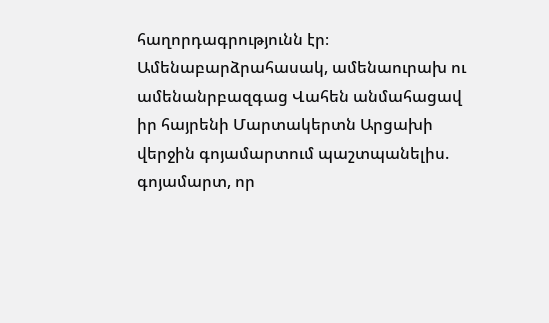հաղորդագրությունն էր։
Ամենաբարձրահասակ, ամենաուրախ ու ամենանրբազգաց Վահեն անմահացավ իր հայրենի Մարտակերտն Արցախի վերջին գոյամարտում պաշտպանելիս. գոյամարտ, որ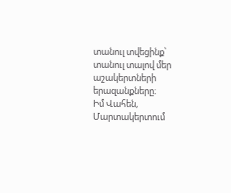տանուլ տվեցինք՝ տանուլ տալով մեր աշակերտների երազանքները։
Իմ Վահեն, Մարտակերտում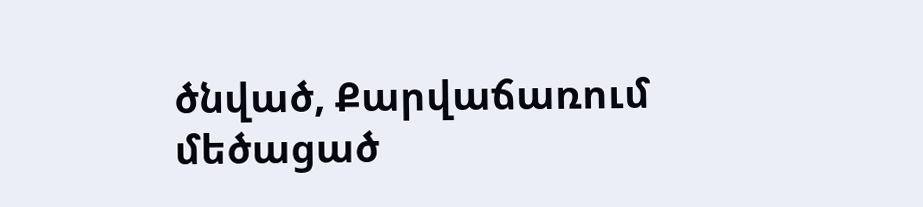ծնված, Քարվաճառում մեծացած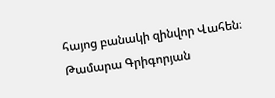հայոց բանակի զինվոր Վահեն։
Թամարա Գրիգորյան